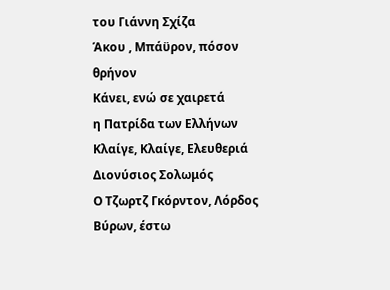του Γιάννη Σχίζα
Άκου , Μπάϋρον, πόσον θρήνον
Κάνει, ενώ σε χαιρετά
η Πατρίδα των Ελλήνων
Κλαίγε, Κλαίγε, Ελευθεριά
Διονύσιος Σολωμός
Ο Τζωρτζ Γκόρντον, Λόρδος Βύρων, έστω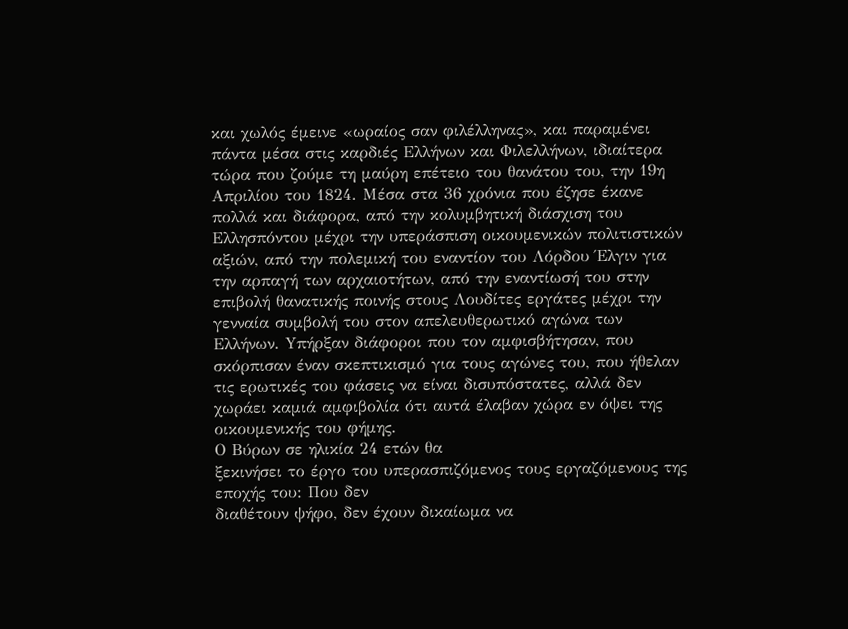και χωλός έμεινε «ωραίος σαν φιλέλληνας», και παραμένει πάντα μέσα στις καρδιές Ελλήνων και Φιλελλήνων, ιδιαίτερα τώρα που ζούμε τη μαύρη επέτειο του θανάτου του, την 19η Απριλίου του 1824. Μέσα στα 36 χρόνια που έζησε έκανε πολλά και διάφορα, από την κολυμβητική διάσχιση του Ελλησπόντου μέχρι την υπεράσπιση οικουμενικών πολιτιστικών αξιών, από την πολεμική του εναντίον του Λόρδου Έλγιν για την αρπαγή των αρχαιοτήτων, από την εναντίωσή του στην επιβολή θανατικής ποινής στους Λουδίτες εργάτες μέχρι την γενναία συμβολή του στον απελευθερωτικό αγώνα των Ελλήνων. Yπήρξαν διάφοροι που τον αμφισβήτησαν, που σκόρπισαν έναν σκεπτικισμό για τους αγώνες του, που ήθελαν τις ερωτικές του φάσεις να είναι δισυπόστατες, αλλά δεν χωράει καμιά αμφιβολία ότι αυτά έλαβαν χώρα εν όψει της οικουμενικής του φήμης.
Ο Βύρων σε ηλικία 24 ετών θα
ξεκινήσει το έργο του υπερασπιζόμενος τους εργαζόμενους της εποχής του: Που δεν
διαθέτουν ψήφο, δεν έχουν δικαίωμα να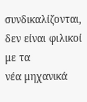συνδικαλίζονται, δεν είναι φιλικοί με τα
νέα μηχανικά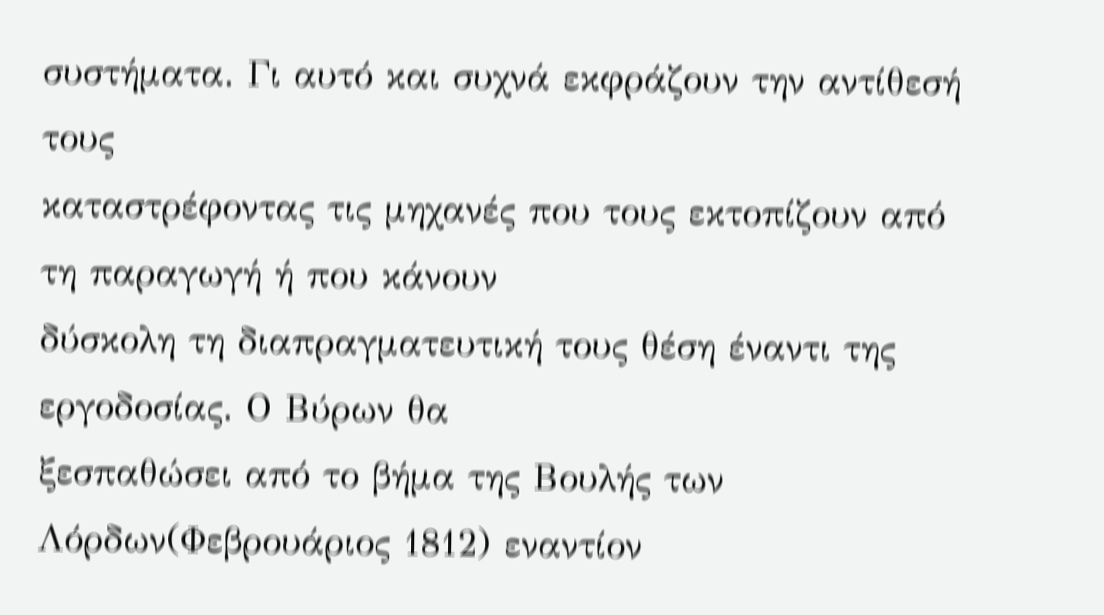συστήματα. Γι αυτό και συχνά εκφράζουν την αντίθεσή τους
καταστρέφοντας τις μηχανές που τους εκτοπίζουν από τη παραγωγή ή που κάνουν
δύσκολη τη διαπραγματευτική τους θέση έναντι της εργοδοσίας. Ο Βύρων θα
ξεσπαθώσει από το βήμα της Βουλής των Λόρδων(Φεβρουάριος 1812) εναντίον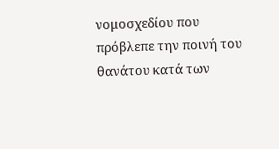νομοσχεδίου που πρόβλεπε την ποινή του θανάτου κατά των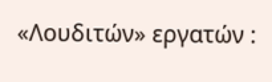«Λουδιτών» εργατών :